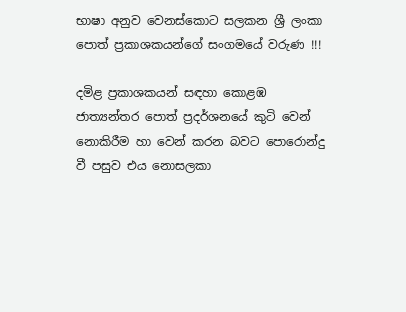භාෂා අනුව වෙනස්කොට සලකන ශ්‍රී ලංකා පොත් ප්‍රකාශකයන්ගේ සංගමයේ වරුණ !!!

දමිළ ප්‍රකාශකයන් සඳහා කොළඹ ජාත්‍යන්තර පොත් ප්‍රදර්ශනයේ කුටි වෙන් නොකිරීම හා වෙන් කරන බවට පොරොන්දු වී පසුව එය නොසලකා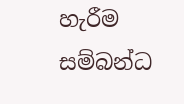හැරීම සම්බන්ධ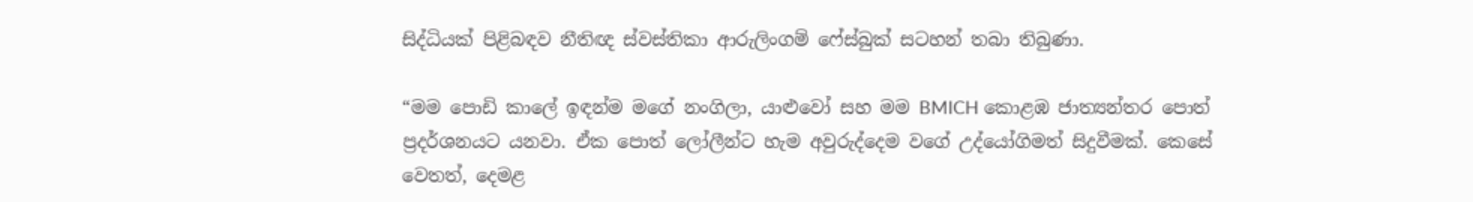සිද්ධියක් පිළිබඳව නීතිඥ ස්වස්තිකා ආරුලිංගම් ෆේස්බුක් සටහන් තබා තිබුණා.

“මම පොඩි කාලේ ඉඳන්ම මගේ නංගිලා, යාළුවෝ සහ මම BMICH කොළඹ ජාත්‍යන්තර පොත් ප්‍රදර්ශනයට යනවා. ඒක පොත් ලෝලීන්ට හැම අවුරුද්දෙම වගේ උද්යෝගිමත් සිදුවීමක්. කෙසේ වෙතත්, දෙමළ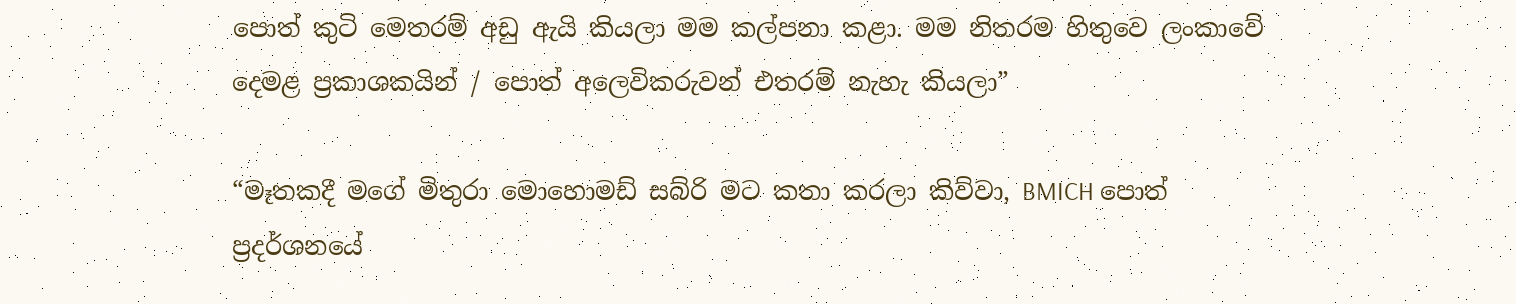පොත් කුටි මෙතරම් අඩු ඇයි කියලා මම කල්පනා කළා. මම නිතරම හිතුවෙ ලංකාවේ දෙමළ ප්‍රකාශකයින් / පොත් අලෙවිකරුවන් එතරම් නැහැ කියලා”

“මෑතකදී මගේ මිතුරා මොහොමඩ් සබ්රි මට කතා කරලා කිව්වා, BMICH පොත් ප්‍රදර්ශනයේ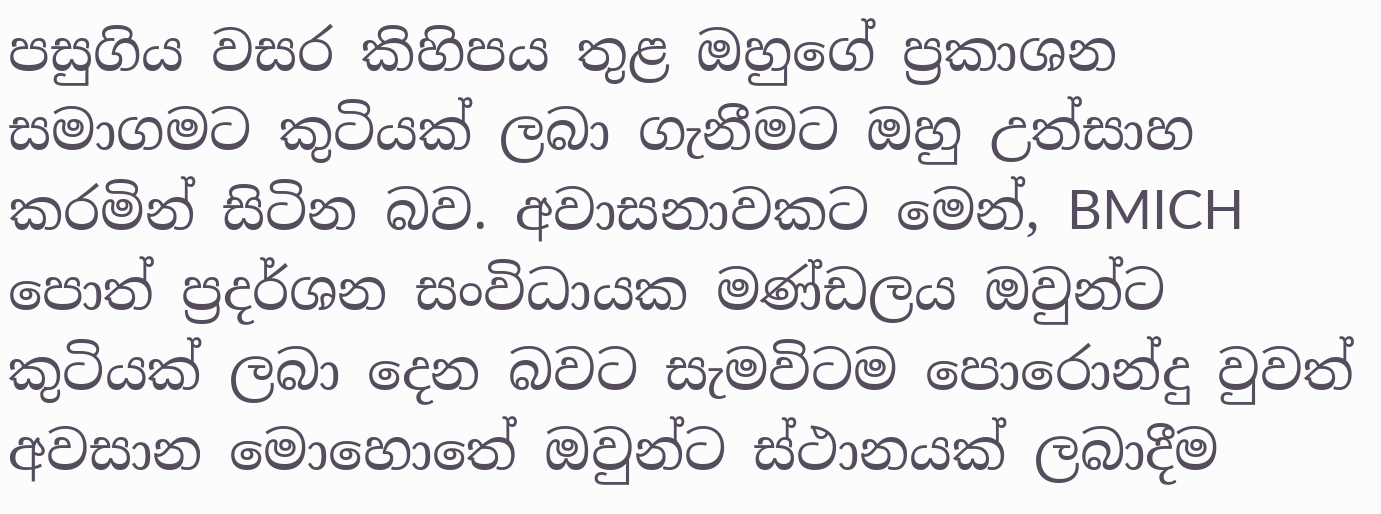පසුගිය වසර කිහිපය තුළ ඔහුගේ ප්‍රකාශන සමාගමට කුටියක් ලබා ගැනීමට ඔහු උත්සාහ කරමින් සිටින බව. අවාසනාවකට මෙන්, BMICH පොත් ප්‍රදර්ශන සංවිධායක මණ්ඩලය ඔවුන්ට කුටියක් ලබා දෙන බවට සැමවිටම පොරොන්දු වුවත් අවසාන මොහොතේ ඔවුන්ට ස්ථානයක් ලබාදීම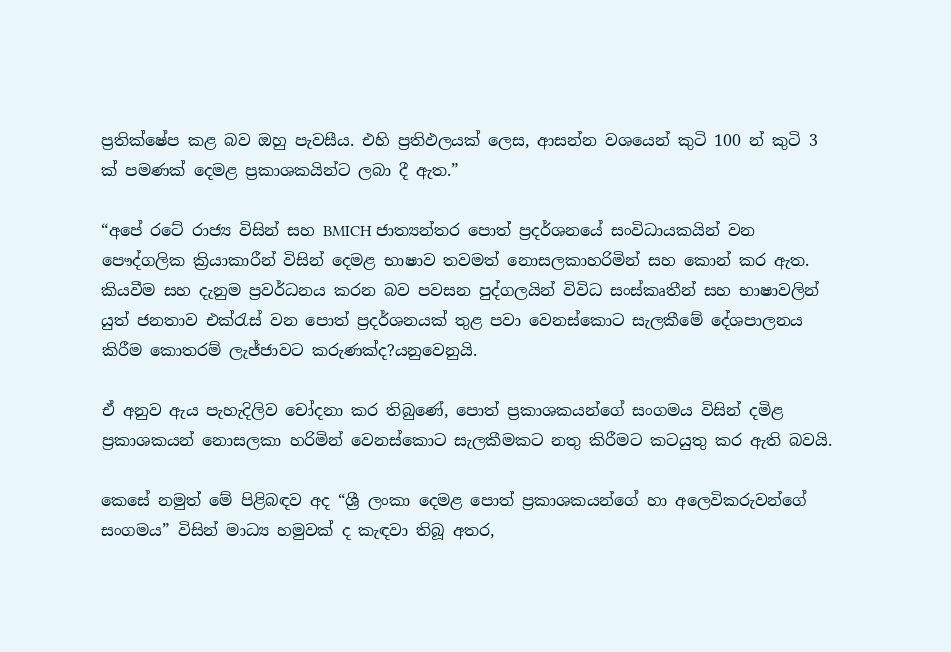ප්‍රතික්ෂේප කළ බව ඔහු පැවසීය. එහි ප්‍රතිඵලයක් ලෙස, ආසන්න වශයෙන් කුටි 100 න් කුටි 3 ක් පමණක් දෙමළ ප්‍රකාශකයින්ට ලබා දී ඇත.”

“අපේ රටේ රාජ්‍ය විසින් සහ BMICH ජාත්‍යන්තර පොත් ප්‍රදර්ශනයේ සංවිධායකයින් වන පෞද්ගලික ක්‍රියාකාරීන් විසින් දෙමළ භාෂාව තවමත් නොසලකාහරිමින් සහ කොන් කර ඇත. කියවීම සහ දැනුම ප්‍රවර්ධනය කරන බව පවසන පුද්ගලයින් විවිධ සංස්කෘතීන් සහ භාෂාවලින් යුත් ජනතාව එක්රැස් වන පොත් ප්‍රදර්ශනයක් තුළ පවා වෙනස්කොට සැලකීමේ දේශපාලනය කිරීම කොතරම් ලැජ්ජාවට කරුණක්ද?යනුවෙනුයි.

ඒ අනුව ඇය පැහැදිලිව චෝදනා කර තිබුණේ, පොත් ප්‍රකාශකයන්ගේ සංගමය විසින් දමිළ ප්‍රකාශකයන් නොසලකා හරිමින් වෙනස්කොට සැලකීමකට නතු කිරීමට කටයුතු කර ඇති බවයි.

කෙසේ නමුත් මේ පිළිබඳව අද “ශ්‍රී ලංකා දෙමළ පොත් ප්‍රකාශකයන්ගේ හා අලෙවිකරුවන්ගේ සංගමය” විසින් මාධ්‍ය හමුවක් ද කැඳවා තිබූ අතර,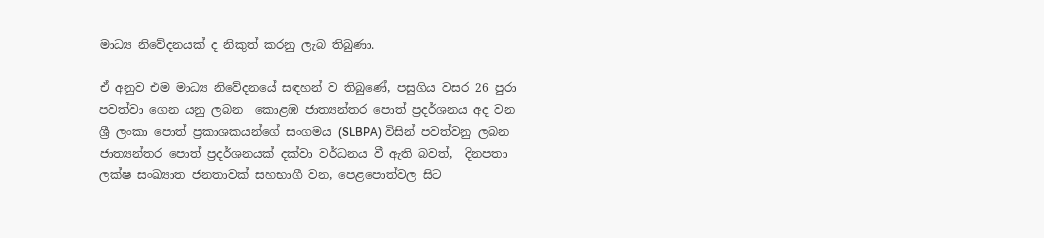මාධ්‍ය නිවේදනයක් ද නිකුත් කරනු ලැබ තිබුණා.

ඒ අනුව එම මාධ්‍ය නිවේදනයේ සඳහන් ව තිබුණේ, පසුගිය වසර 26 පුරා පවත්වා ගෙන යනු ලබන  කොළඹ ජාත්‍යන්තර පොත් ප්‍රදර්ශනය අද වන ශ්‍රී ලංකා පොත් ප්‍රකාශකයන්ගේ සංගමය (SLBPA) විසින් පවත්වනු ලබන ජාත්‍යන්තර පොත් ප්‍රදර්ශනයක් දක්වා වර්ධනය වී ඇති බවත්,  දිනපතා ලක්ෂ සංඛ්‍යාත ජනතාවක් සහභාගී වන, පෙළපොත්වල සිට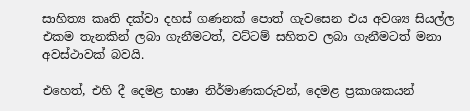සාහිත්‍ය කෘති දක්වා දහස් ගණනක් පොත් ගැවසෙන එය අවශ්‍ය සියල්ල එකම තැනකින් ලබා ගැනීමටත්, වට්ටම් සහිතව ලබා ගැනීමටත් මනා අවස්ථාවක් බවයි.

එහෙත්, එහි දී දෙමළ භාෂා නිර්මාණකරුවන්, දෙමළ ප්‍රකාශකයන්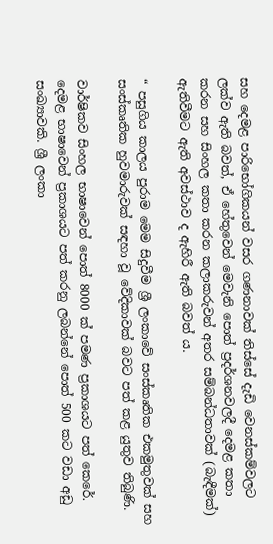සහ දෙමළ පාරිභෝගිකයන් වසර ගණනාවක් තිස්සේ දැඩි වෙනස්කම්වලට ලක්ව ඇති බවත්, ඒ හේතුවෙන් මෙවැනි පොත් ප්‍රදර්ශනවලදී දෙමළ කතා කරන සහ සිංහල කතා කරන කලාකරුවන් අතර සම්බන්ධතාවක් (බැඳීමක්) ඇතිවීමට ඇති අවස්ථාව ද ඇහිරී ඇති බවත් ය.

“ පසුගිය කාලය පුරාම මෙම සිදුවීම ශ්‍රී ලංකාවේ සංස්කෘතික එකමුතුවක් සහ සංස්කෘතික හුවමාරුවක් සඳහා වූ වේදිකාවක් බවට පත් කළ යුතුව තිබුණි.

වාර්ෂිකව සිංහල භාෂාවෙන් පොත් 8000 ක් පමණ ප්‍රකාශයට පත් කෙරේ. දෙමළ භාෂාවෙන් ප්‍රකාශයට පත් කරනු ලබන්නේ පොත් 500 කට වඩා අඩු සංඛ්‍යාවකි. ශ්‍රී ලංකා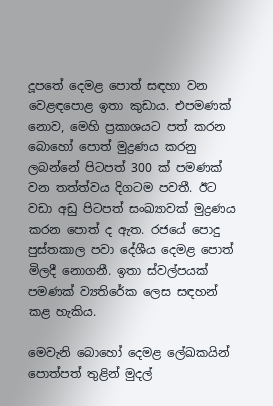දූපතේ දෙමළ පොත් සඳහා වන වෙළඳපොළ ඉතා කුඩාය. එපමණක් නොව, මෙහි ප්‍රකාශයට පත් කරන බොහෝ පොත් මුද්‍රණය කරනු ලබන්නේ පිටපත් 300 ක් පමණක් වන තත්ත්වය දිගටම පවතී. ඊට වඩා අඩු පිටපත් සංඛ්‍යාවක් මුද්‍රණය කරන පොත් ද ඇත. රජයේ පොදු පුස්තකාල පවා දේශීය දෙමළ පොත් මිලදී නොගනී. ඉතා ස්වල්පයක් පමණක් ව්‍යතිරේක ලෙස සඳහන් කළ හැකිය.

මෙවැනි බොහෝ දෙමළ ලේඛකයින් පොත්පත් තුළින් මුදල්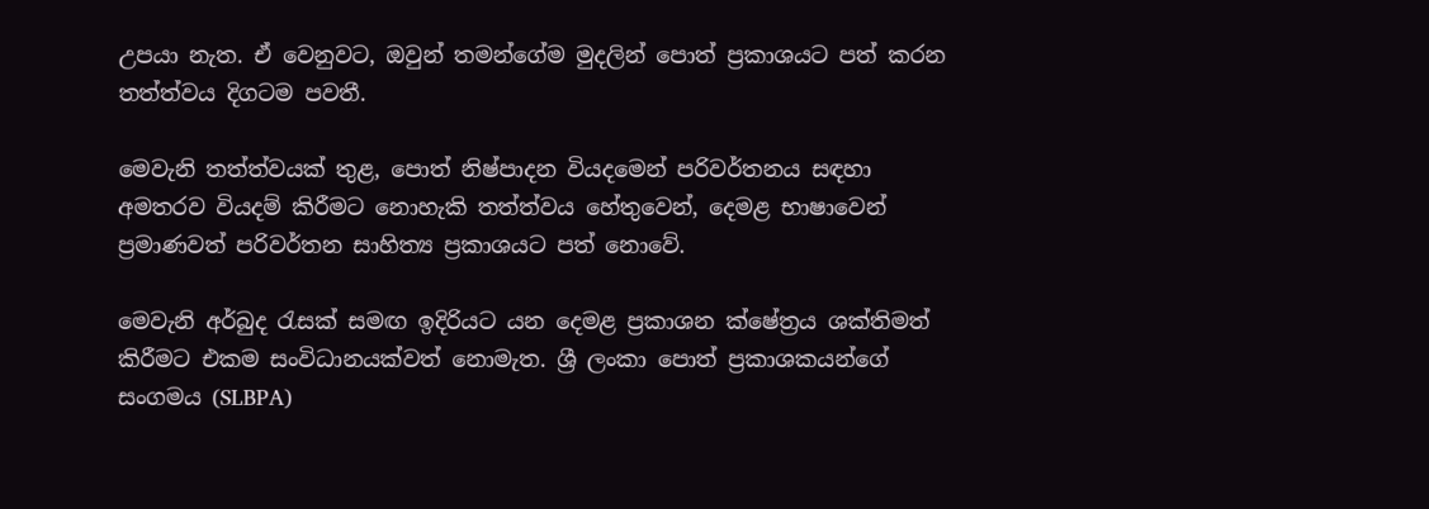උපයා නැත. ඒ වෙනුවට, ඔවුන් තමන්ගේම මුදලින් පොත් ප්‍රකාශයට පත් කරන තත්ත්වය දිගටම පවතී.

මෙවැනි තත්ත්වයක් තුළ, පොත් නිෂ්පාදන වියදමෙන් පරිවර්තනය සඳහා අමතරව වියදම් කිරීමට නොහැකි තත්ත්වය හේතුවෙන්, දෙමළ භාෂාවෙන් ප්‍රමාණවත් පරිවර්තන සාහිත්‍ය ප්‍රකාශයට පත් නොවේ.

මෙවැනි අර්බුද රැසක් සමඟ ඉදිරියට යන දෙමළ ප්‍රකාශන ක්ෂේත්‍රය ශක්තිමත් කිරීමට එකම සංවිධානයක්වත් නොමැත. ශ්‍රී ලංකා පොත් ප්‍රකාශකයන්ගේ සංගමය (SLBPA)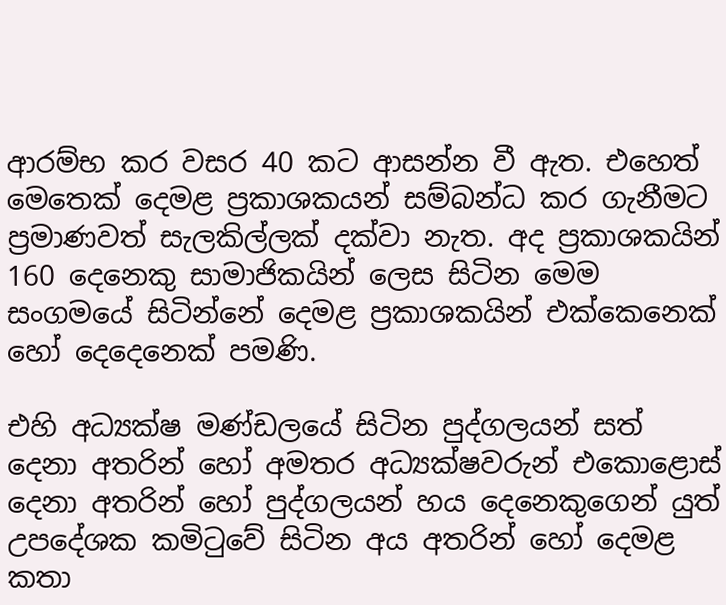ආරම්භ කර වසර 40 කට ආසන්න වී ඇත. එහෙත් මෙතෙක් දෙමළ ප්‍රකාශකයන් සම්බන්ධ කර ගැනීමට ප්‍රමාණවත් සැලකිල්ලක් දක්වා නැත. අද ප්‍රකාශකයින් 160 දෙනෙකු සාමාජිකයින් ලෙස සිටින මෙම සංගමයේ සිටින්නේ දෙමළ ප්‍රකාශකයින් එක්කෙනෙක් හෝ දෙදෙනෙක් පමණි.

එහි අධ්‍යක්ෂ මණ්ඩලයේ සිටින පුද්ගලයන් සත් දෙනා අතරින් හෝ අමතර අධ්‍යක්ෂවරුන් එකොළොස් දෙනා අතරින් හෝ පුද්ගලයන් හය දෙනෙකුගෙන් යුත් උපදේශක කමිටුවේ සිටින අය අතරින් හෝ දෙමළ කතා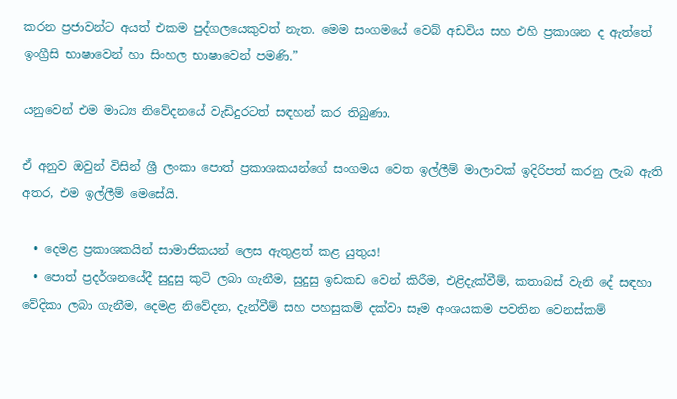කරන ප්‍රජාවන්ට අයත් එකම පුද්ගලයෙකුවත් නැත. මෙම සංගමයේ වෙබ් අඩවිය සහ එහි ප්‍රකාශන ද ඇත්තේ ඉංග්‍රීසි භාෂාවෙන් හා සිංහල භාෂාවෙන් පමණි.”

යනුවෙන් එම මාධ්‍ය නිවේදනයේ වැඩිදුරටත් සඳහන් කර තිබුණා.

ඒ අනුව ඔවුන් විසින් ශ්‍රී ලංකා පොත් ප්‍රකාශකයන්ගේ සංගමය වෙත ඉල්ලීම් මාලාවක් ඉදිරිපත් කරනු ලැබ ඇති අතර, එම ඉල්ලීම් මෙසේයි.

  • දෙමළ ප්‍රකාශකයින් සාමාජිකයන් ලෙස ඇතුළත් කළ යුතුය!
  • පොත් ප්‍රදර්ශනයේදී සුදුසු කුටි ලබා ගැනීම, සුදුසු ඉඩකඩ වෙන් කිරීම, එළිදැක්වීම්, කතාබස් වැනි දේ සඳහා වේදිකා ලබා ගැනීම, දෙමළ නිවේදන, දැන්වීම් සහ පහසුකම් දක්වා සෑම අංශයකම පවතින වෙනස්කම්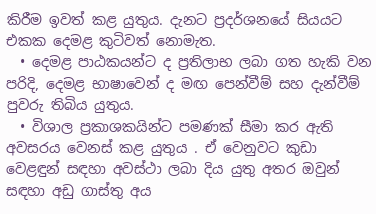කිරීම ඉවත් කළ යුතුය. දැනට ප්‍රදර්ශනයේ සියයට එකක දෙමළ කුටිවත් නොමැත.
  • දෙමළ පාඨකයන්ට ද ප්‍රතිලාභ ලබා ගත හැකි වන පරිදි, දෙමළ භාෂාවෙන් ද මඟ පෙන්වීම් සහ දැන්වීම් පුවරු තිබිය යුතුය.
  • විශාල ප්‍රකාශකයින්ට පමණක් සීමා කර ඇති අවසරය වෙනස් කළ යුතුය . ඒ වෙනුවට කුඩා වෙළඳුන් සඳහා අවස්ථා ලබා දිය යුතු අතර ඔවුන් සඳහා අඩු ගාස්තු අය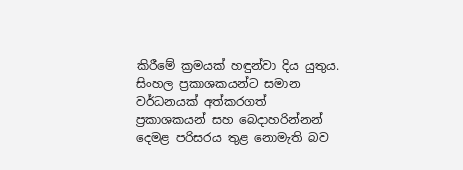කිරීමේ ක්‍රමයක් හඳුන්වා දිය යුතුය. සිංහල ප්‍රකාශකයන්ට සමාන වර්ධනයක් අත්කරගත් ප්‍රකාශකයන් සහ බෙදාහරින්නන් දෙමළ පරිසරය තුළ නොමැති බව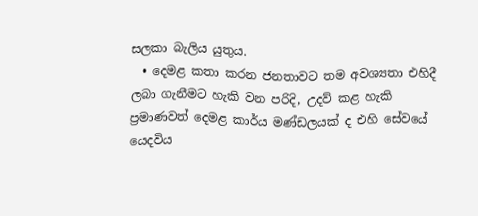සලකා බැලිය යුතුය.
  • දෙමළ කතා කරන ජනතාවට තම අවශ්‍යතා එහිදී ලබා ගැනීමට හැකි වන පරිදි, උදව් කළ හැකි ප්‍රමාණවත් දෙමළ කාර්ය මණ්ඩලයක් ද එහි සේවයේ යෙදවිය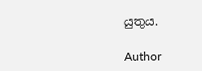යුතුය.

Author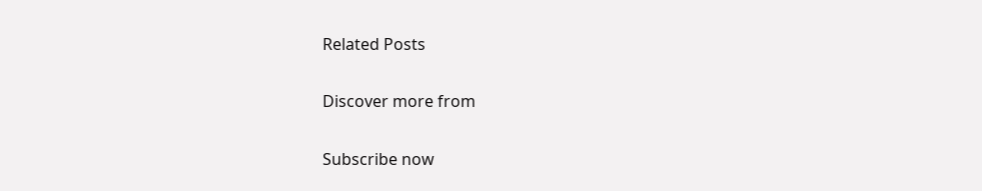Related Posts

Discover more from

Subscribe now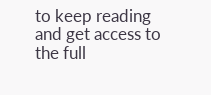to keep reading and get access to the full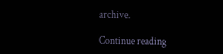archive.

Continue reading